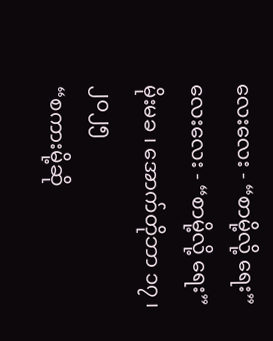လေးလေး - “စာမို့လို့ ရေး”
လေးလေး - “စာမို့လို့ ရေး”
မိုးမခ ၊ အောက်တိုဘာ ၁၇ ၊ ၂၀၂၅
“စကားမို့ဆို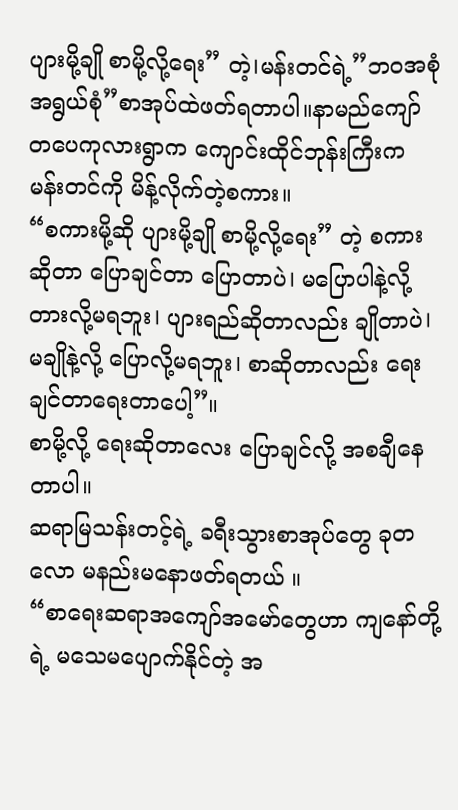ပျားမို့ချို စာမို့လို့ရေး” တဲ့।မန်းတင်ရဲ့”ဘဝအစုံ အရွယ်စုံ”စာအုပ်ထဲဖတ်ရတာပါ။နာမည်ကျော် တပေကုလားရွာက ကျောင်းထိုင်ဘုန်းကြီးက မန်းတင်ကို မိန့်လိုက်တဲ့စကား။
“စကားမို့ဆို ပျားမို့ချို စာမို့လို့ရေး” တဲ့ စကားဆိုတာ ပြောချင်တာ ပြောတာပဲ। မပြောပါနဲ့လို့ တားလို့မရဘူး। ပျားရည်ဆိုတာလည်း ချိုတာပဲ। မချိုနဲ့လို့ ပြောလို့မရဘူး। စာဆိုတာလည်း ရေးချင်တာရေးတာပေါ့”။
စာမို့လို့ ရေးဆိုတာလေး ပြောချင်လို့ အစချီနေတာပါ။
ဆရာမြသန်းတင့်ရဲ့ ခရီးသွားစာအုပ်တွေ ခုတလော မနည်းမနောဖတ်ရတယ် ။
“စာရေးဆရာအကျော်အမော်တွေဟာ ကျနော်တို့ရဲ့ မသေမပျောက်နိုင်တဲ့ အ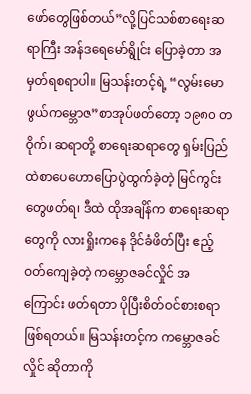ဖော်တွေဖြစ်တယ်”လို့ပြင်သစ်စာရေးဆရာကြီး အန်ဒရေမော်ရွိုင်း ပြောခဲ့တာ အမှတ်ရစရာပါ။ မြသန်းတင့်ရဲ့ “လွမ်းမောဖွယ်ကမ္ဘောဇ”စာအုပ်ဖတ်တော့ ၁၉၈၀ တဝိုက်၊ ဆရာတို့ စာရေးဆရာတွေ ရှမ်းပြည်ထဲစာပေဟောပြောပွဲထွက်ခဲ့တဲ့ မြင်ကွင်းတွေဖတ်ရ၊ ဒီထဲ ထိုအချိန်က စာရေးဆရာတွေကို လားရှိုးကနေ ဒိုင်ခံဖိတ်ပြီး ဧည့်ဝတ်ကျေခဲ့တဲ့ ကမ္ဘောဇခင်လှိုင် အကြောင်း ဖတ်ရတာ ပိုပြီးစိတ်ဝင်စားစရာဖြစ်ရတယ်။ မြသန်းတင့်က ကမ္ဘောဇခင်လှိုင် ဆိုတာကို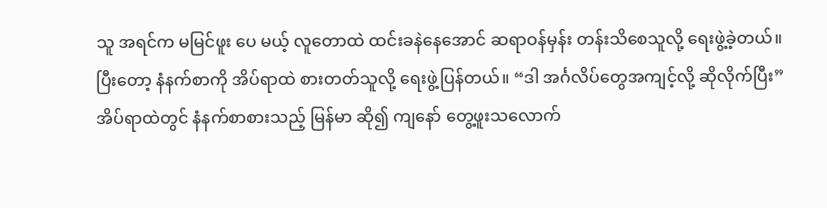သူ အရင်က မမြင်ဖူး ပေ မယ့် လူတောထဲ ထင်းခနဲနေအောင် ဆရာဝန်မှန်း တန်းသိစေသူလို့ ရေးဖွဲ့ခဲ့တယ်။
ပြီးတော့ နံနက်စာကို အိပ်ရာထဲ စားတတ်သူလို့ ရေးဖွဲ့ပြန်တယ်။ “ဒါ အင်္ဂလိပ်တွေအကျင့်လို့ ဆိုလိုက်ပြီး” အိပ်ရာထဲတွင် နံနက်စာစားသည့် မြန်မာ ဆို၍ ကျနော် တွေ့ဖူးသလောက်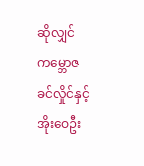ဆိုလျှင် ကမ္ဘောဇခင်လှိုင်နှင့် အိုးဝေဦး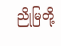ညိုမြတို့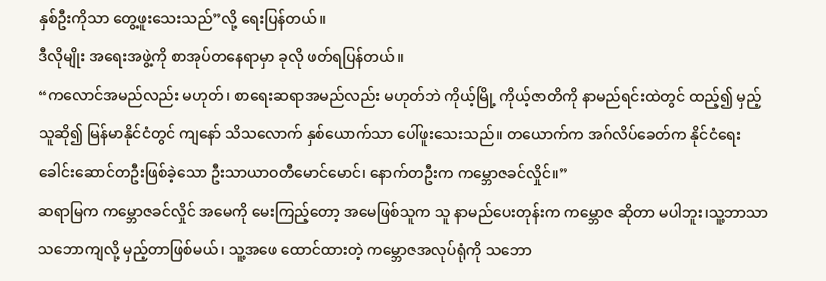နှစ်ဦးကိုသာ တွေ့ဖူးသေးသည်”လို့ ရေးပြန်တယ်။
ဒီလိုမျိုး အရေးအဖွဲ့ကို စာအုပ်တနေရာမှာ ခုလို ဖတ်ရပြန်တယ်။
“ကလောင်အမည်လည်း မဟုတ်၊ စာရေးဆရာအမည်လည်း မဟုတ်ဘဲ ကိုယ့်မြို့ ကိုယ့်ဇာတိကို နာမည်ရင်းထဲတွင် ထည့်၍ မှည့်သူဆို၍ မြန်မာနိုင်ငံတွင် ကျနော် သိသလောက် နှစ်ယောက်သာ ပေါ်ဖူးသေးသည်။ တယောက်က အဂ်လိပ်ခေတ်က နိုင်ငံရေးခေါင်းဆောင်တဦးဖြစ်ခဲ့သော ဦးသာယာဝတီမောင်မောင်၊ နောက်တဦးက ကမ္ဘောဇခင်လှိုင်။”
ဆရာမြက ကမ္ဘောဇခင်လှိုင် အမေကို မေးကြည့်တော့ အမေဖြစ်သူက သူ နာမည်ပေးတုန်းက ကမ္ဘောဇ ဆိုတာ မပါဘူး၊သူ့ဘာသာ သဘောကျလို့ မှည့်တာဖြစ်မယ်၊ သူ့အဖေ ထောင်ထားတဲ့ ကမ္ဘောဇအလုပ်ရုံကို သဘော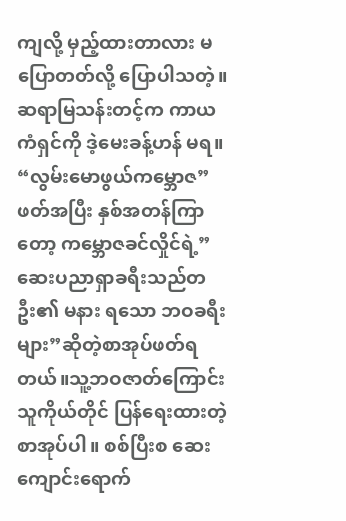ကျလို့ မှည့်ထားတာလား မပြောတတ်လို့ ပြောပါသတဲ့။ ဆရာမြသန်းတင့်က ကာယကံရှင်ကို ဒဲ့မေးခန့်ဟန် မရ။
“လွမ်းမောဖွယ်ကမ္ဘောဇ”ဖတ်အပြီး နှစ်အတန်ကြာတော့ ကမ္ဘောဇခင်လှိုင်ရဲ့”ဆေးပညာရှာခရီးသည်တဦး၏ မနား ရသော ဘဝခရီးများ”ဆိုတဲ့စာအုပ်ဖတ်ရတယ်။သူ့ဘဝဇာတ်ကြောင်း သူကိုယ်တိုင် ပြန်ရေးထားတဲ့ စာအုပ်ပါ။ စစ်ပြီးစ ဆေးကျောင်းရောက်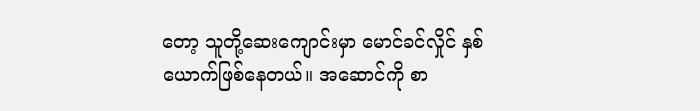တော့ သူတို့ဆေးကျောင်းမှာ မောင်ခင်လှိုင် နှစ်ယောက်ဖြစ်နေတယ်။ အဆောင်ကို စာ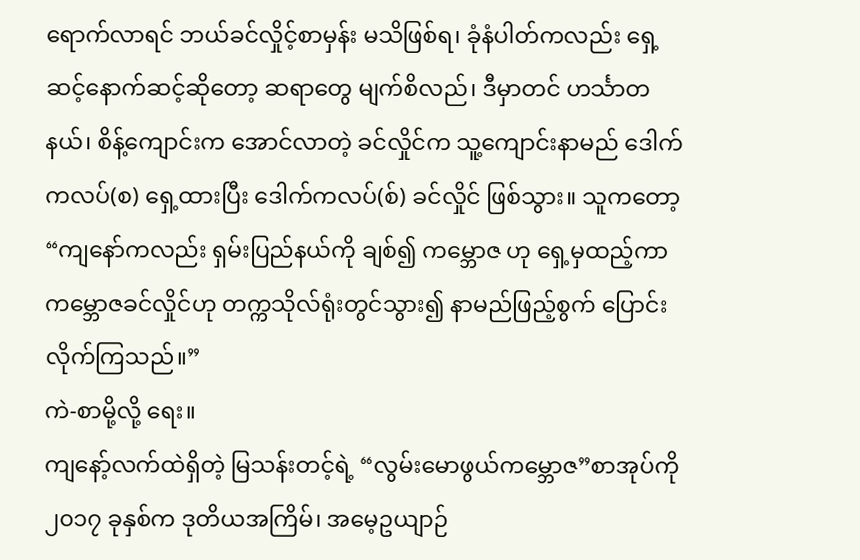ရောက်လာရင် ဘယ်ခင်လှိုင့်စာမှန်း မသိဖြစ်ရ၊ ခုံနံပါတ်ကလည်း ရှေ့ဆင့်နောက်ဆင့်ဆိုတော့ ဆရာတွေ မျက်စိလည်၊ ဒီမှာတင် ဟင်္သာတနယ်၊ စိန့်ကျောင်းက အောင်လာတဲ့ ခင်လှိုင်က သူ့ကျောင်းနာမည် ဒေါက်ကလပ်(စ) ရှေ့ထားပြီး ဒေါက်ကလပ်(စ်) ခင်လှိုင် ဖြစ်သွား။ သူကတော့ “ကျနော်ကလည်း ရှမ်းပြည်နယ်ကို ချစ်၍ ကမ္ဘောဇ ဟု ရှေ့မှထည့်ကာ ကမ္ဘောဇခင်လှိုင်ဟု တက္ကသိုလ်ရုံးတွင်သွား၍ နာမည်ဖြည့်စွက် ပြောင်းလိုက်ကြသည်။”
ကဲ-စာမို့လို့ ရေး။
ကျနော့်လက်ထဲရှိတဲ့ မြသန်းတင့်ရဲ့ “လွမ်းမောဖွယ်ကမ္ဘောဇ”စာအုပ်ကို ၂၀၁၇ ခုနှစ်က ဒုတိယအကြိမ်၊ အမေ့ဥယျာဉ်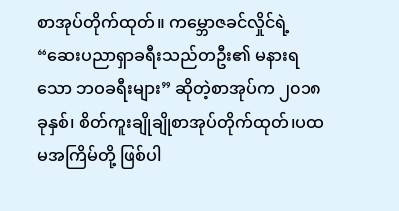စာအုပ်တိုက်ထုတ်။ ကမ္ဘောဇခင်လှိုင်ရဲ့ “ဆေးပညာရှာခရီးသည်တဦး၏ မနားရသော ဘဝခရီးများ” ဆိုတဲ့စာအုပ်က ၂၀၁၈ ခုနှစ်၊ စိတ်ကူးချိုချိုစာအုပ်တိုက်ထုတ်၊ပထမအကြိမ်တို့ ဖြစ်ပါ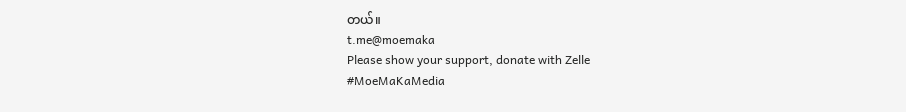တယ်။
t.me@moemaka
Please show your support, donate with Zelle
#MoeMaKaMedia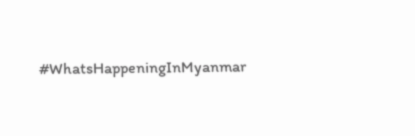#WhatsHappeningInMyanmar